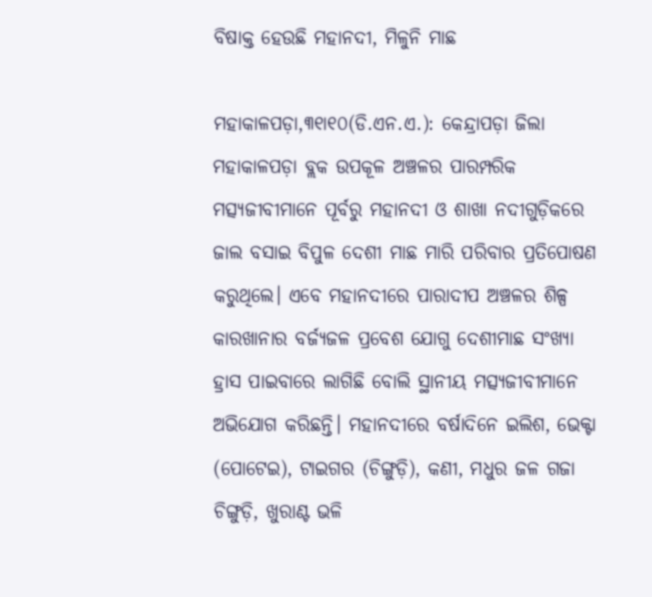ବିଷାକ୍ତ ହେଉଛି ମହାନଦୀ, ମିଳୁନି ମାଛ

ମହାକାଳପଡ଼ା,୩୧ା୧୦(ଡି.ଏନ.ଏ.): କେନ୍ଦ୍ରାପଡ଼ା ଜିଲା ମହାକାଳପଡ଼ା ବ୍ଲକ ଉପକୂଳ ଅଞ୍ଚଳର ପାରମ୍ପରିକ ମତ୍ସ୍ୟଜୀବୀମାନେ ପୂର୍ବରୁ ମହାନଦୀ ଓ ଶାଖା ନଦୀଗୁଡ଼ିକରେ ଜାଲ ବସାଇ ବିପୁଳ ଦେଶୀ ମାଛ ମାରି ପରିବାର ପ୍ରତିପୋଷଣ କରୁଥିଲେ। ଏବେ ମହାନଦୀରେ ପାରାଦୀପ ଅଞ୍ଚଳର ଶିଳ୍ପ କାରଖାନାର ବର୍ଜ୍ୟଜଳ ପ୍ରବେଶ ଯୋଗୁ ଦେଶୀମାଛ ସଂଖ୍ୟା ହ୍ରାସ ପାଇବାରେ ଲାଗିଛି ବୋଲି ସ୍ଥାନୀୟ ମତ୍ସ୍ୟଜୀବୀମାନେ ଅଭିଯୋଗ କରିଛନ୍ତି। ମହାନଦୀରେ ବର୍ଷାଦିନେ ଇଲିଶ, ଭେକ୍ଟା (ପୋଟେଇ), ଟାଇଗର (ଚିଙ୍ଗୁଡ଼ି), କଣୀ, ମଧୁର ଜଳ ଗଜା ଚିଙ୍ଗୁଡ଼ି, ଖୁରାଣ୍ଟ ଭଳି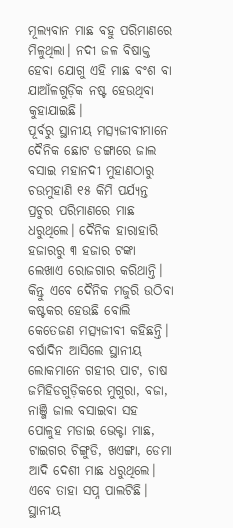ମୂଲ୍ୟବାନ ମାଛ ବହୁ ପରିମାଣରେ ମିଳୁଥିଲା। ନଦୀ ଜଳ ବିଷାକ୍ତ ହେବା ଯୋଗୁ ଏହି ମାଛ ବଂଶ ବା ଯାଆଁଳଗୁଡ଼ିକ ନଷ୍ଟ ହେଉଥିବା କୁହାଯାଇଛି।
ପୂର୍ବରୁ ସ୍ଥାନୀୟ ମତ୍ସ୍ୟଜୀବୀମାନେ ଦୈନିକ ଛୋଟ ଡଙ୍ଗାରେ ଜାଲ ବସାଇ ମହାନଦୀ ମୁହାଣଠାରୁ ଚଉମୁହାଣି ୧୫ କିମି ପର୍ଯ୍ୟନ୍ତ ପ୍ରଚୁର ପରିମାଣରେ ମାଛ ଧରୁଥିଲେ। ଦୈନିକ ହାରାହାରି ହଜାରରୁ ୩ ହଜାର ଟଙ୍କା ଲେଖାଏ ରୋଜଗାର କରିଥାନ୍ତି। କିନ୍ତୁ ଏବେ ଦୈନିକ ମଜୁରି ଉଠିବା କଷ୍ଟକର ହେଉଛି ବୋଲି କେତେଜଣ ମତ୍ସ୍ୟଜୀବୀ କହିଛନ୍ତି। ବର୍ଷାଦିନ ଆସିଲେ ସ୍ଥାନୀୟ ଲୋକମାନେ ଗହୀର ପାଟ, ଚାଷ ଜମିହିଡଗୁଡ଼ିକରେ ମୁଗୁରା, ବଜା, ନାଞ୍ଜି ଜାଲ ବସାଇବା ସହ ପୋଳୁହ ମଡାଇ ଭେକ୍ଟା ମାଛ, ଟାଇଗର ଚିଙ୍ଗୁଡି, ଖଏଙ୍ଗା, ଡେମା ଆଦି ଦେଶୀ ମାଛ ଧରୁଥିଲେ। ଏବେ ତାହା ସପ୍ନ ପାଲଟିଛି। ସ୍ଥାନୀୟ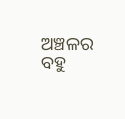ଅଞ୍ଚଳର ବହୁ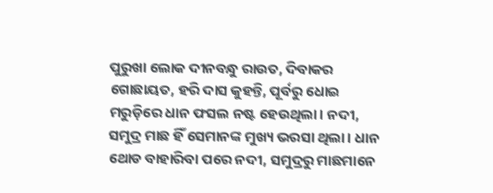ପୁରୁଖା ଲୋକ ଦୀନବନ୍ଧୁ ରାଉତ, ଦିବାକର ଗୋଛାୟତ, ହରି ଦାସ କୁହନ୍ତି, ପୂର୍ବରୁ ଧୋଇ ମରୁଡ଼ିରେ ଧାନ ଫସଲ ନଷ୍ଟ ହେଉଥିଲା। ନଦୀ, ସମୁଦ୍ର ମାଛ ହିଁ ସେମାନଙ୍କ ମୁଖ୍ୟ ଭରସା ଥିଲା। ଧାନ ଥୋଡ ବାହାରିବା ପରେ ନଦୀ, ସମୁଦ୍ରରୁ ମାଛମାନେ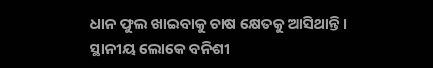ଧାନ ଫୁଲ ଖାଇବାକୁ ଚାଷ କ୍ଷେତକୁ ଆସିଥାନ୍ତି। ସ୍ଥାନୀୟ ଲୋକେ ବନିଶୀ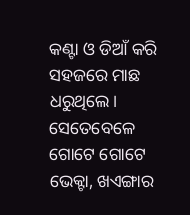କଣ୍ଟା ଓ ଡିଆଁ କରି ସହଜରେ ମାଛ ଧରୁଥିଲେ। ସେତେବେଳେ ଗୋଟେ ଗୋଟେ ଭେକ୍ଟା, ଖଏଙ୍ଗାର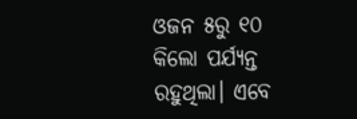ଓଜନ ୫ରୁ ୧୦ କିଲୋ ପର୍ଯ୍ୟନ୍ତ ରହୁଥିଲା। ଏବେ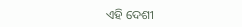ଏହି ଦେଶୀ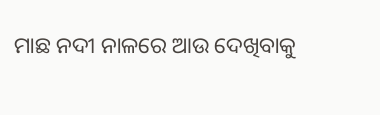ମାଛ ନଦୀ ନାଳରେ ଆଉ ଦେଖିବାକୁ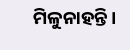ମିଳୁନାହନ୍ତି।